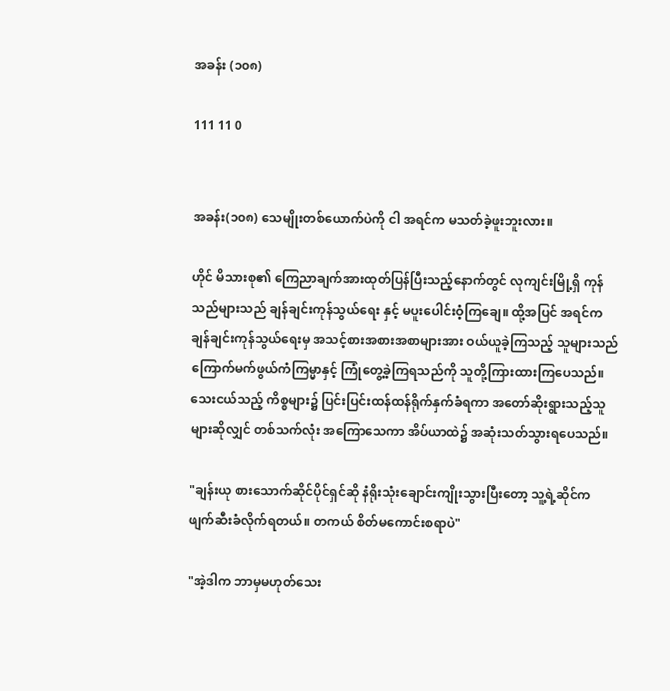အခန်း (၁၀၈)

111 11 0


အခန်း(၁၀၈) သေမျိုးတစ်ယောက်ပဲကို ငါ အရင်က မသတ်ခဲ့ဖူးဘူးလား။

ဟိုင် မိသားစု၏ ကြေညာချက်အားထုတ်ပြန်ပြီးသည့်နောက်တွင် လုကျင်းမြို့ရှိ ကုန်သည်များသည် ချန်ချင်းကုန်သွယ်ရေး နှင့် မပူးပေါင်းဝံ့ကြချေ။ ထို့အပြင် အရင်က ချန်ချင်းကုန်သွယ်ရေးမှ အသင့်စားအစားအစာများအား ဝယ်ယူခဲ့ကြသည့် သူများသည် ကြောက်မက်ဖွယ်ကံကြမ္မာနှင့် ကြုံတွေ့ခဲ့ကြရသည်ကို သူတို့ကြားထားကြပေသည်။ သေးငယ်သည့် ကိစ္စများ၌ ပြင်းပြင်းထန်ထန်ရိုက်နှက်ခံရကာ အတော်ဆိုးရွားသည့်သူများဆိုလျှင် တစ်သက်လုံး အကြောသေကာ အိပ်ယာထဲ၌ အဆုံးသတ်သွားရပေသည်။

"ချန်းယု စားသောက်ဆိုင်ပိုင်ရှင်ဆို နံရိုးသုံးချောင်းကျိုးသွားပြီးတော့ သူ့ရဲ့ဆိုင်က ဖျက်ဆီးခံလိုက်ရတယ်။ တကယ် စိတ်မကောင်းစရာပဲ"

"အဲ့ဒါက ဘာမှမဟုတ်သေး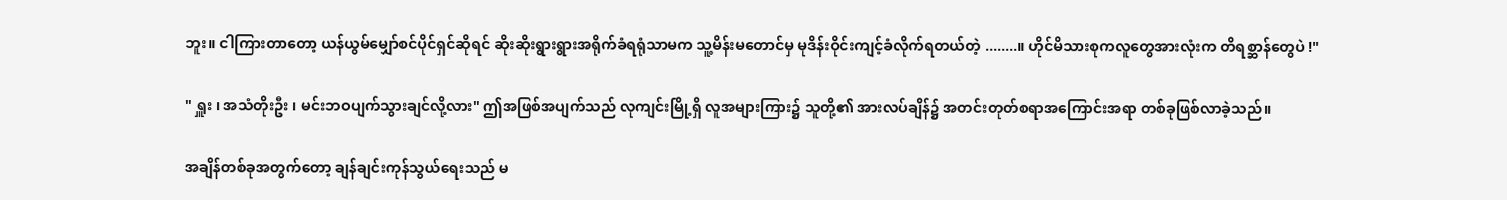ဘူး။ ငါကြားတာတော့ ယန်ယွမ်မျှော်စင်ပိုင်ရှင်ဆိုရင် ဆိုးဆိုးရွားရွားအရိုက်ခံရရုံသာမက သူ့မိန်းမတောင်မှ မုဒိန်းဝိုင်းကျင့်ခံလိုက်ရတယ်တဲ့ ........။ ဟိုင်မိသားစုကလူတွေအားလုံးက တိရစ္ဆာန်တွေပဲ !"

" ရှူး ၊ အသံတိုးဦး ၊ မင်းဘဝပျက်သွားချင်လို့လား" ဤအဖြစ်အပျက်သည် လုကျင်းမြို့ရှိ လူအများကြား၌ သူတို့၏ အားလပ်ချိန်၌ အတင်းတုတ်စရာအကြောင်းအရာ တစ်ခုဖြစ်လာခဲ့သည်။

အချိန်တစ်ခုအတွက်တော့ ချန်ချင်းကုန်သွယ်ရေးသည် မ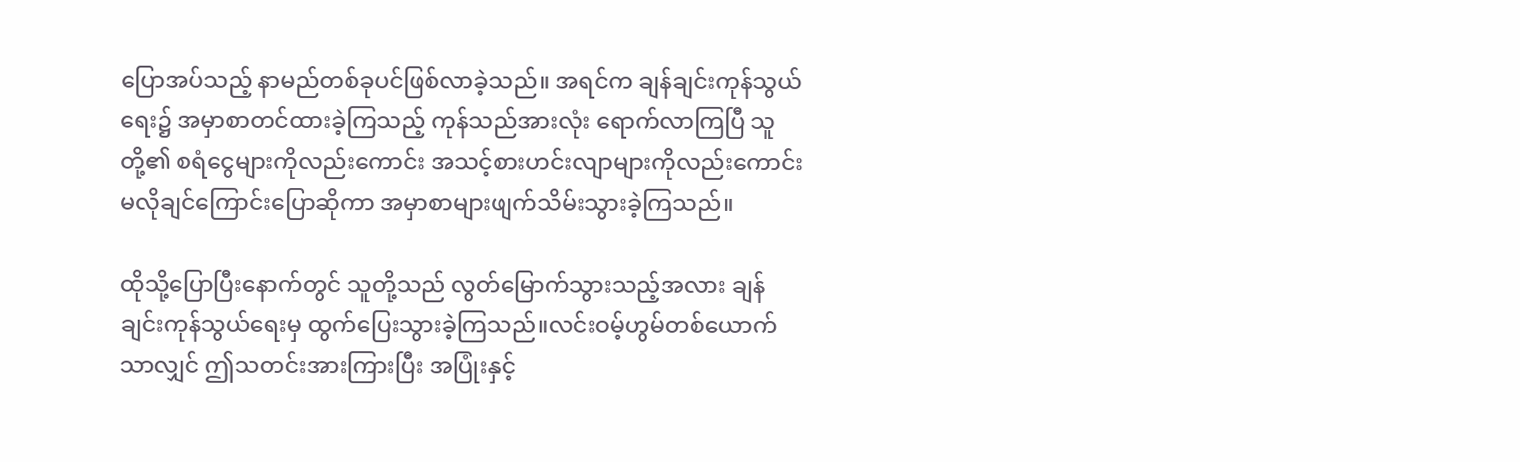ပြောအပ်သည့် နာမည်တစ်ခုပင်ဖြစ်လာခဲ့သည်။ အရင်က ချန်ချင်းကုန်သွယ်ရေး၌ အမှာစာတင်ထားခဲ့ကြသည့် ကုန်သည်အားလုံး ရောက်လာကြပြီ သူတို့၏ စရံငွေများကိုလည်းကောင်း အသင့်စားဟင်းလျာများကိုလည်းကောင်းမလိုချင်ကြောင်းပြောဆိုကာ အမှာစာများဖျက်သိမ်းသွားခဲ့ကြသည်။

ထိုသို့ပြောပြီးနောက်တွင် သူတို့သည် လွတ်မြောက်သွားသည့်အလား ချန်ချင်းကုန်သွယ်ရေးမှ ထွက်ပြေးသွားခဲ့ကြသည်။လင်းဝမ့်ဟွမ်တစ်ယောက်သာလျှင် ဤသတင်းအားကြားပြီး အပြုံးနှင့်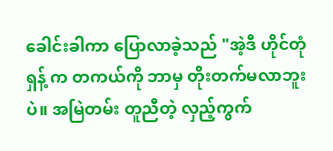ခေါင်းခါကာ ပြောလာခဲ့သည် "အဲ့ဒီ ဟိုင်တုံရှန့် က တကယ်ကို ဘာမှ တိုးတက်မလာဘူးပဲ။ အမြဲတမ်း တူညီတဲ့ လှည့်ကွက်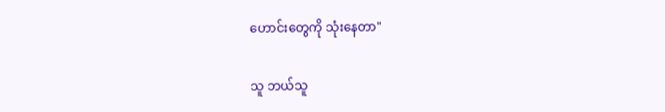ဟောင်းတွေကို သုံးနေတာ"

သူ ဘယ်သူ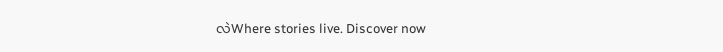လဲWhere stories live. Discover now